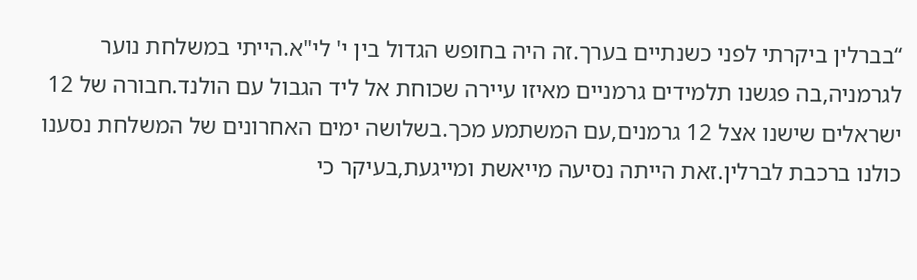“בברלין ביקרתי לפני כשנתיים בערך.זה היה בחופש הגדול בין י' לי"א.הייתי במשלחת נוער לגרמניה,בה פגשנו תלמידים גרמניים מאיזו עיירה שכוחת אל ליד הגבול עם הולנד.חבורה של 12 ישראלים שישנו אצל 12 גרמנים,עם המשתמע מכך.בשלושה ימים האחרונים של המשלחת נסענו כולנו ברכבת לברלין.זאת הייתה נסיעה מייאשת ומייגעת,בעיקר כי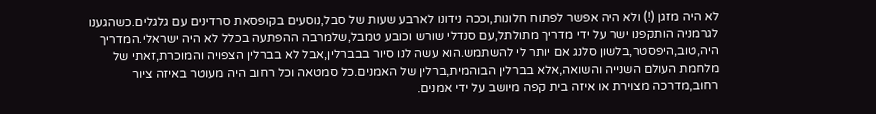לא היה מזגן (!) ולא היה אפשר לפתוח חלונות,וככה נידונו לארבע שעות של סבל,נוסעים בקופסאת סרדינים עם גלגלים.כשהגענו לגרמניה הותקפנו ישר על ידי מדריך מתולתל,עם סנדלי שורש וכובע טמבל,שלמרבה ההפתעה בכלל לא היה ישראלי.המדריך היה,טוב,היפסטר,בלשון סלנג אם יותר לי להשתמש.הוא עשה לנו סיור בבברלין,אבל לא בברלין הצפויה והמוכרת,זאתי של מלחמת העולם השנייה והשואה,אלא בברלין הבוהמית,ברלין של האמנים.כל סמטאה וכל רחוב היה מעוטר באיזה ציור רחוב,מדרכה מצוירת או איזה בית קפה מיושב על ידי אמנים.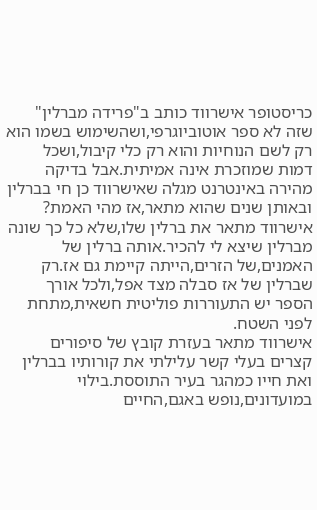כריסטופר אישרווד כותב ב"פרידה מברלין" שזה לא ספר אוטוביוגרפי,ושהשימוש בשמו הוא רק לשם הנוחיות והוא רק כלי קיבול,ושכל דמות שמוזכרת אינה אמיתית.אבל בדיקה מהירה באינטרנט מגלה שאישרווד כן חי בברלין ובאותן שנים שהוא מתאר,אז מהי האמת?
אישרווד מתאר את ברלין שלו,שלא כל כך שונה מברלין שיצא לי להכיר.אותה ברלין של האמנים,של הזרים,הייתה קיימת גם אז.רק שברלין של אז סבלה מצד אפל,ולכל אורך הספר יש התעוררות פוליטית חשאית,מתחת לפני השטח.
אישרווד מתאר בעזרת קובץ של סיפורים קצרים בעלי קשר עלילתי את קורותיו בברלין ואת חייו כמהגר בעיר התוססת.בילוי במועדונים,נופש באגם,החיים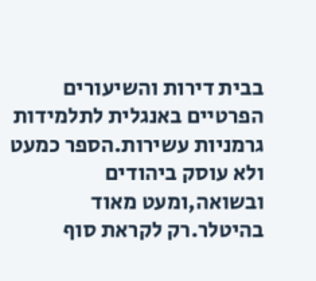בבית דירות והשיעורים הפרטיים באנגלית לתלמידות גרמניות עשירות.הספר כמעט ולא עוסק ביהודים ובשואה,ומעט מאוד בהיטלר.רק לקראת סוף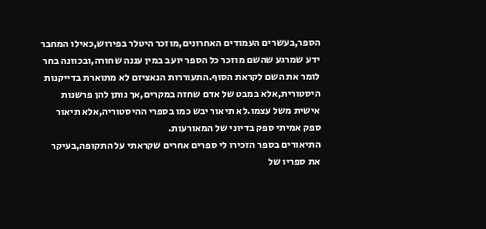הספר,בעשרים העמודים האחרונים,מוזכר היטלר בפירוש,כאילו המחבר ידע שמרגע שהשם מוזכר כל הספר יועב במין עננה שחורה,ובכוונה בחר לומר את השם לקראת הסוף.התעוררות הנאציזם לא מתוארת בדייקנות היסטורית,אלא במבט של אדם שחזה במקרים,אך נותן להן פרשנות אישית משל עצמו.לא תיאור יבש כמו בספרי ההיסטוריה,אלא תיאור ספק אמיתי ספק בדיוני של המאורעות.
התיאורים בספר הזכירו לי ספרים אחרים שקראתי על התקופה,בעיקר את ספריו של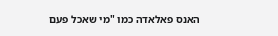האנס פאלאדה כמו "מי שאכל פעם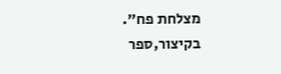מצלחת פח".
בקיצור,ספר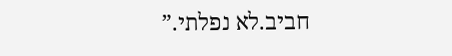חביב.לא נפלתי.”